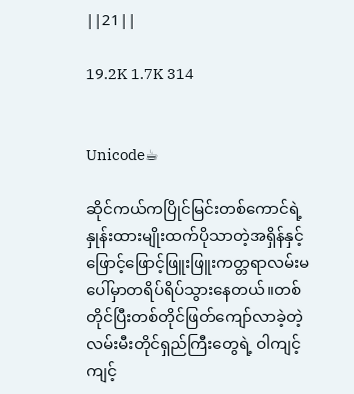||21||

19.2K 1.7K 314


Unicode☕

ဆိုင်ကယ်ကပြိုင်မြင်းတစ်ကောင်ရဲ့ နှုန်းထားမျိုးထက်ပိုသာတဲ့အရှိန်နှင့် ဖြောင့်ဖြောင့်ဖြူးဖြူးကတ္တရာလမ်းမပေါ်မှာတရိပ်ရိပ်သွားနေတယ်။တစ်တိုင်ပြီးတစ်တိုင်ဖြတ်ကျော်လာခဲ့တဲ့ လမ်းမီးတိုင်ရှည်ကြီးတွေရဲ့ ဝါကျင့်ကျင့်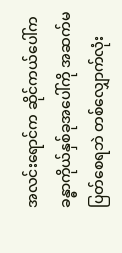အလင်းရောင်က ဆိုင်ကယ်ပေါ်ကခန္ဓာကိုယ်နှစ်ခုအပေါ်ကို အဆက်မပြတ်စေရဘဲ တစ်လျှောက်လုံး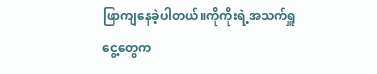ဖြာကျနေခဲ့ပါတယ်။ကိုကိုးရဲ့အသက်ရှူငွေ့တွေက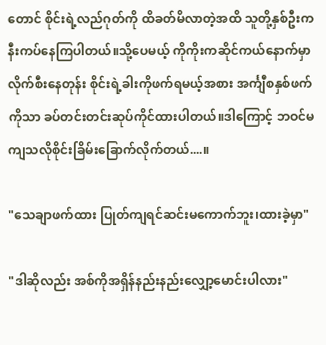တောင် စိုင်းရဲ့လည်ဂုတ်ကို ထိခတ်မိလာတဲ့အထိ သူတို့နှစ်ဦးက နီးကပ်နေကြပါတယ်။သို့ပေမယ့် ကိုကိုးကဆိုင်ကယ်နောက်မှာလိုက်စီးနေတုန်း စိုင်းရဲ့ခါးကိုဖက်ရမယ့်အစား အင်္ကျီစနှစ်ဖက်ကိုသာ ခပ်တင်းတင်းဆုပ်ကိုင်ထားပါတယ်။ဒါကြောင့် ဘဝင်မကျသလိုစိုင်းခြိမ်းခြောက်လိုက်တယ်....။

"သေချာဖက်ထား ပြုတ်ကျရင်ဆင်းမကောက်ဘူး၊ထားခဲ့မှာ"

"ဒါဆိုလည်း အစ်ကိုအရှိန်နည်းနည်းလျှော့မောင်းပါလား"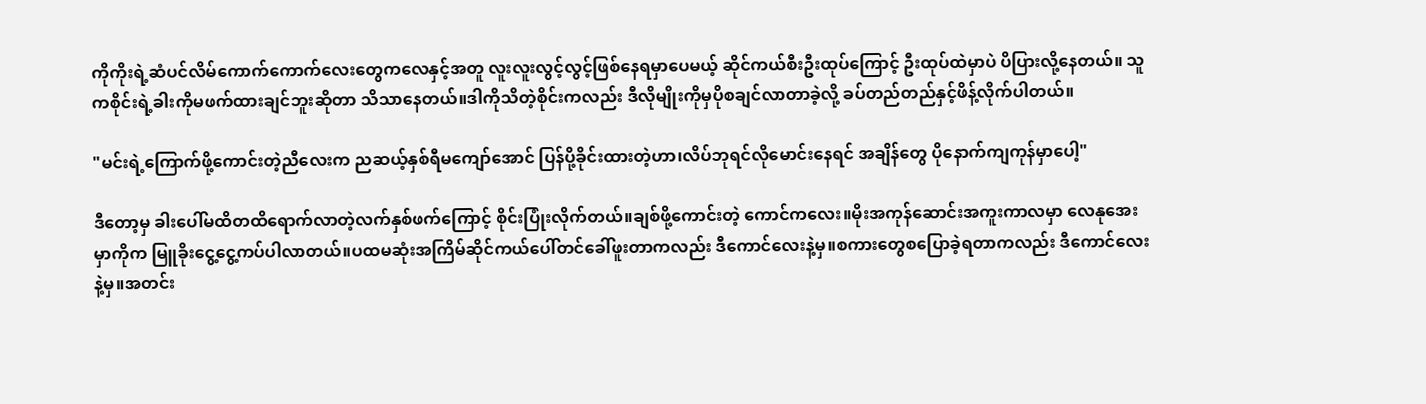ကိုကိုးရဲ့ဆံပင်လိမ်ကောက်ကောက်လေးတွေကလေနှင့်အတူ လူးလူးလွင့်လွင့်ဖြစ်နေရမှာပေမယ့် ဆိုင်ကယ်စီးဦးထုပ်ကြောင့် ဦးထုပ်ထဲမှာပဲ ပိပြားလို့နေတယ်။ သူကစိုင်းရဲ့ခါးကိုမဖက်ထားချင်ဘူးဆိုတာ သိသာနေတယ်။ဒါကိုသိတဲ့စိုင်းကလည်း ဒီလိုမျိုးကိုမှပိုစချင်လာတာခဲ့လို့ ခပ်တည်တည်နှင့်ဖိန့်လိုက်ပါတယ်။

"မင်းရဲ့ကြောက်ဖို့ကောင်းတဲ့ညီလေးက ညဆယ့်နှစ်ရီမကျော်အောင် ပြန်ပို့ခိုင်းထားတဲ့ဟာ၊လိပ်ဘုရင်လိုမောင်းနေရင် အချိန်တွေ ပိုနောက်ကျကုန်မှာပေါ့"

ဒီတော့မှ ခါးပေါ်မထိတထိရောက်လာတဲ့လက်နှစ်ဖက်ကြောင့် စိုင်းပြုံးလိုက်တယ်။ချစ်ဖို့ကောင်းတဲ့ ကောင်ကလေး။မိုးအကုန်ဆောင်းအကူးကာလမှာ လေနုအေးမှာကိုက မြူခိုးငွေ့ငွေ့ကပ်ပါလာတယ်။ပထမဆုံးအကြိမ်ဆိုင်ကယ်ပေါ်တင်ခေါ်ဖူးတာကလည်း ဒီကောင်လေးနဲ့မှ။စကားတွေစပြောခဲ့ရတာကလည်း ဒီကောင်လေးနဲ့မှ။အတင်း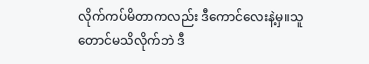လိုက်ကပ်မိတာကလည်း ဒီကောင်လေးနဲ့မှ။သူတောင်မသိလိုက်ဘဲ ဒီ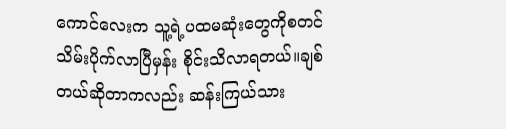ကောင်လေးက သူ့ရဲ့ပထမဆုံးတွေကိုစတင်သိမ်းပိုက်လာပြီမှန်း စိုင်းသိလာရတယ်။ချစ်တယ်ဆိုတာကလည်း ဆန်းကြယ်သား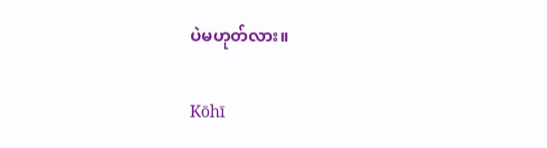ပဲမဟုတ်လား။

Kōhī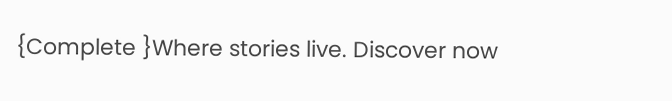{Complete }Where stories live. Discover now